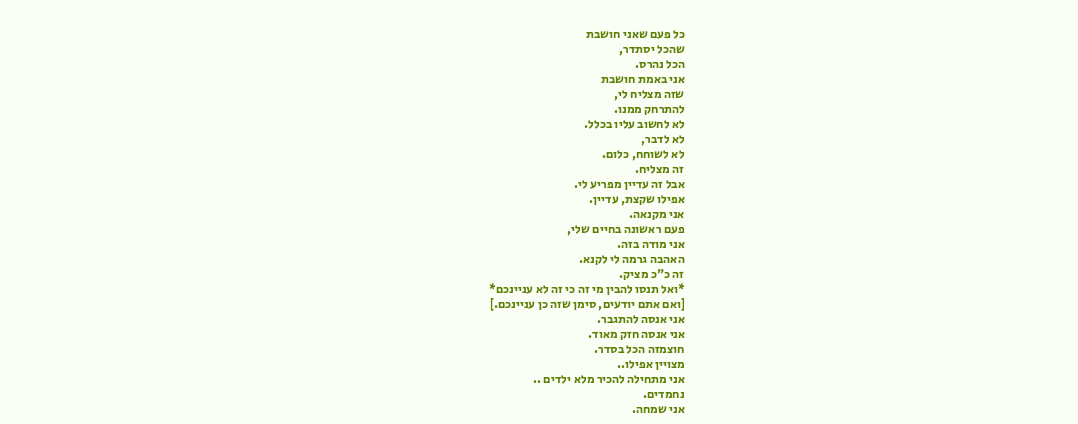כל פעם שאני חושבת
שהכל יסתדר,
הכל נהרס.
אני באמת חושבת
שזה מצליח לי,
להתרחק ממנו.
לא לחשוב עליו בכלל.
לא לדבר,
לא לשוחח, כלום.
זה מצליח.
אבל זה עדיין מפריע לי.
אפילו שקצת, עדיין.
אני מקנאה.
פעם ראשונה בחיים שלי,
אני מודה בזה.
האהבה גרמה לי לקנא.
זה כ"כ מציק.
*ואל תנסו להבין מי זה כי זה לא עניינכם*
[ואם אתם יודעים, סימן שזה כן עניינכם.]
אני אנסה להתגבר.
אני אנסה חזק מאוד.
חוצמזה הכל בסדר.
מצויין אפילו..
אני מתחילה להכיר מלא ילדים ..
נחמדים.
אני שמחה.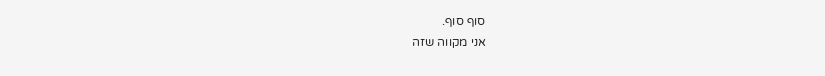סוף סוף.
אני מקווה שזה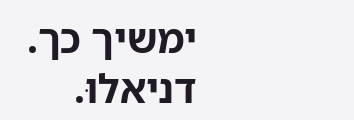ימשיך כך.
דניאלוּ.